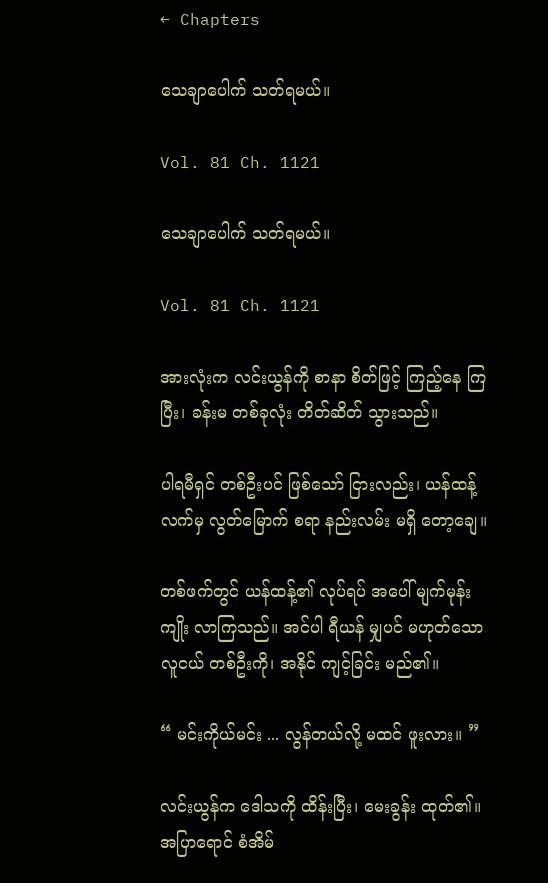← Chapters

သေချာပေါက် သတ်ရမယ်။

Vol. 81 Ch. 1121

သေချာပေါက် သတ်ရမယ်။

Vol. 81 Ch. 1121

အားလုံးက လင်းယွန်ကို စာနာ စိတ်ဖြင့် ကြည့်နေ ကြပြီး၊ ခန်းမ တစ်ခုလုံး တိတ်ဆိတ် သွားသည်။

ပါရမီရှင် တစ်ဦးပင် ဖြစ်သော် ငြားလည်း၊ ယန်ထန့် လက်မှ လွတ်မြောက် စရာ နည်းလမ်း မရှိ တော့ချေ။

တစ်ဖက်တွင် ယန်ထန့်၏ လုပ်ရပ် အပေါ် မျက်မုန်းကျိုး လာကြသည်။ အင်ပါ ရီယန် မျှပင် မဟုတ်သော လူငယ် တစ်ဦးကို၊ အနိုင် ကျင့်ခြင်း မည်၏။

“ မင်းကိုယ်မင်း ... လွန်တယ်လို့ မထင် ဖူးလား။ ”

လင်းယွန်က ဒေါသကို ထိန်းပြီး၊ မေးခွန်း ထုတ်၏။ အပြာရောင် စံအိမ်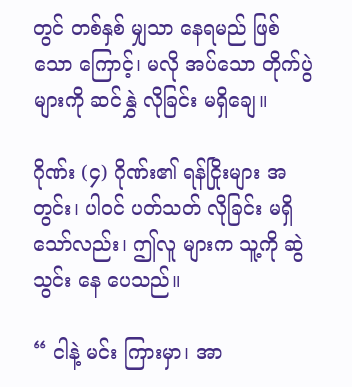တွင် တစ်နှစ် မျှသာ နေရမည် ဖြစ်သော ကြောင့်၊ မလို အပ်သော တိုက်ပွဲ များကို ဆင်နွှဲ လိုခြင်း မရှိချေ။

ဂိုဏ်း (၄) ဂိုဏ်း၏ ရန်ငြိုးများ အတွင်း၊ ပါဝင် ပတ်သတ် လိုခြင်း မရှိ သော်လည်း၊ ဤလူ များက သူ့ကို ဆွဲသွင်း နေ ပေသည်။

“ ငါနဲ့ မင်း ကြားမှာ၊ အာ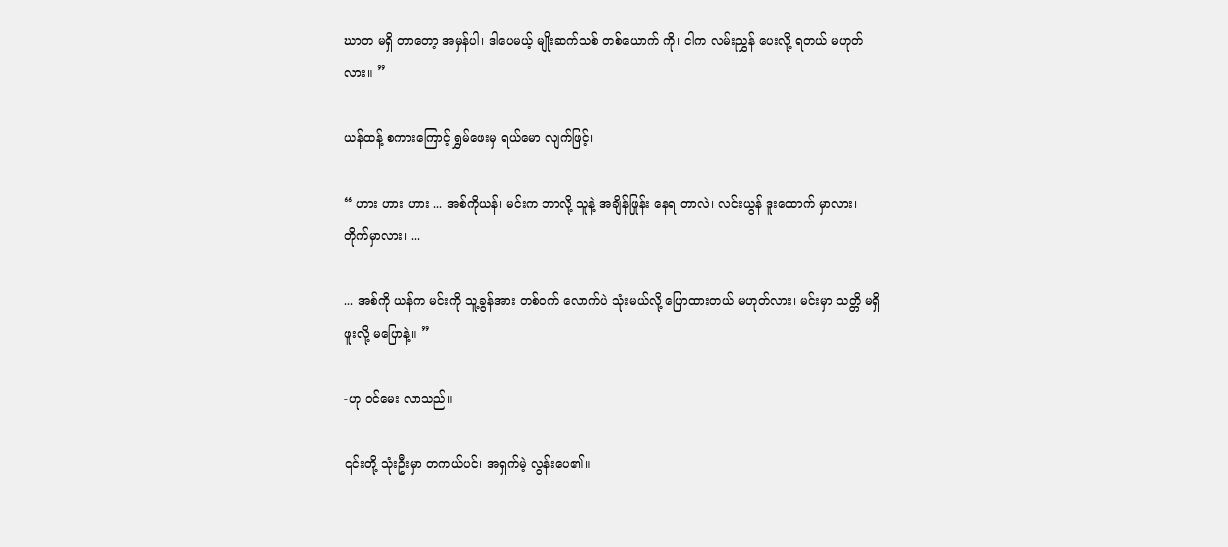ဃာတ မရှိ တာတော့ အမှန်ပါ၊ ဒါပေမယ့် မျိုးဆက်သစ် တစ်ယောက် ကို၊ ငါက လမ်းညွှန် ပေးလို့ ရတယ် မဟုတ်လား။ ”

ယန်ထန့် စကားကြောင့် ရွှမ်ဖေးမှ ရယ်မော လျက်ဖြင့်၊

“ ဟား ဟား ဟား ... အစ်ကိုယန်၊ မင်းက ဘာလို့ သူနဲ့ အချိန်ဖြုန်း နေရ တာလဲ၊ လင်းယွန် ဒူးထောက် မှာလား၊ တိုက်မှာလား၊ ...

... အစ်ကို ယန်က မင်းကို သူ့ခွန်အား တစ်ဝက် လောက်ပဲ သုံးမယ်လို့ ပြောထားတယ် မဟုတ်လား၊ မင်းမှာ သတ္တိ မရှိ ဖူးလို့ မပြောနဲ့။ ”

-ဟု ဝင်မေး လာသည်။

၎င်းတို့ သုံးဦးမှာ တကယ်ပင်၊ အရှက်မဲ့ လွန်းပေ၏။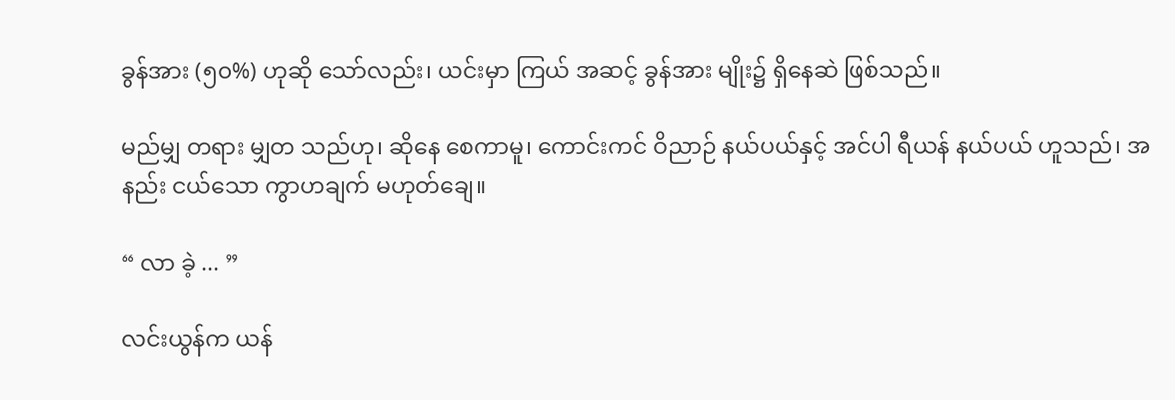ခွန်အား (၅၀%) ဟုဆို သော်လည်း၊ ယင်းမှာ ကြယ် အဆင့် ခွန်အား မျိုး၌ ရှိနေဆဲ ဖြစ်သည်။

မည်မျှ တရား မျှတ သည်ဟု၊ ဆိုနေ စေကာမူ၊ ကောင်းကင် ဝိညာဉ် နယ်ပယ်နှင့် အင်ပါ ရီယန် နယ်ပယ် ဟူသည်၊ အနည်း ငယ်သော ကွာဟချက် မဟုတ်ချေ။

“ လာ ခဲ့ ... ”

လင်းယွန်က ယန်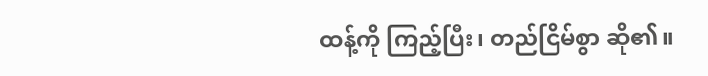ထန့်ကို ကြည့်ပြီး၊ တည်ငြိမ်စွာ ဆို၏။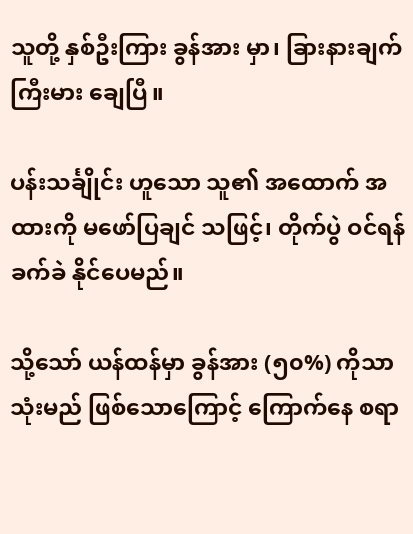သူတို့ နှစ်ဦးကြား ခွန်အား မှာ၊ ခြားနားချက် ကြီးမား ချေပြီ။

ပန်းသင်္ချိုင်း ဟူသော သူ၏ အထောက် အထားကို မဖော်ပြချင် သဖြင့်၊ တိုက်ပွဲ ဝင်ရန် ခက်ခဲ နိုင်ပေမည်။

သို့သော် ယန်ထန်မှာ ခွန်အား (၅၀%) ကိုသာ သုံးမည် ဖြစ်သောကြောင့် ကြောက်နေ စရာ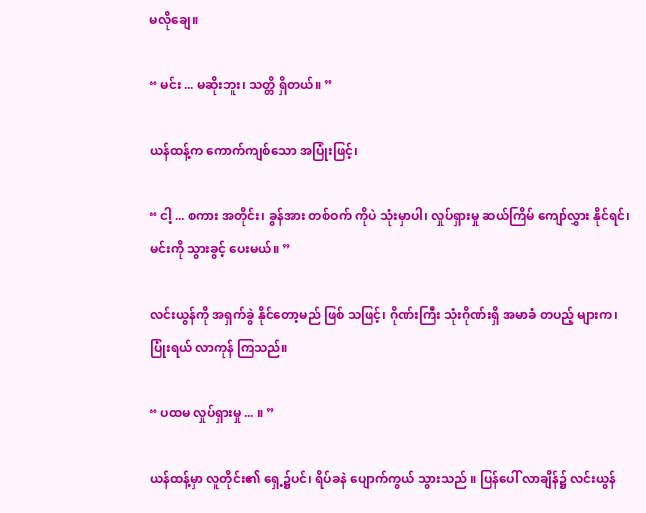မလိုချေ။

“ မင်း ... မဆိုးဘူး၊ သတ္တိ ရှိတယ်။ ”

ယန်ထန့်က ကောက်ကျစ်သော အပြုံးဖြင့်၊

“ ငါ့ ... စကား အတိုင်း၊ ခွန်အား တစ်ဝက် ကိုပဲ သုံးမှာပါ၊ လှုပ်ရှားမှု ဆယ်ကြိမ် ကျော်လွှား နိုင်ရင်၊ မင်းကို သွားခွင့် ပေးမယ်။ ”

လင်းယွန်ကို အရှက်ခွဲ နိုင်တော့မည် ဖြစ် သဖြင့်၊ ဂိုဏ်းကြီး သုံးဂိုဏ်းရှိ အမာခံ တပည့် များက၊ ပြုံးရယ် လာကုန် ကြသည်။

“ ပထမ လှုပ်ရှားမှု ... ။ ”

ယန်ထန့်မှာ လူတိုင်း၏ ရှေ့၌ပင်၊ ရိပ်ခနဲ ပျောက်ကွယ် သွားသည် ။ ပြန်ပေါ် လာချိန်၌ လင်းယွန်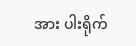အား ပါးရိုက်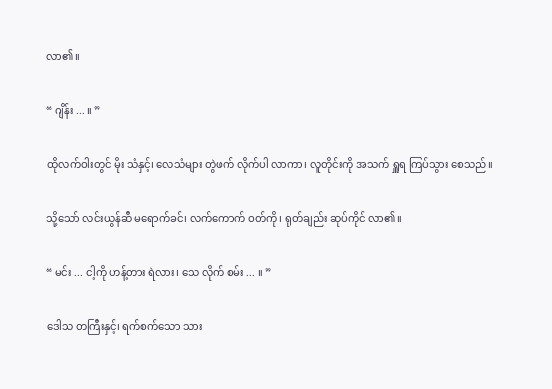လာ၏။

“ ဂျိန်း ... ။ ”

ထိုလက်ဝါးတွင် မိုး သံနှင့်၊ လေသံများ တွဲဖက် လိုက်ပါ လာကာ၊ လူတိုင်းကို အသက် ရှူရ ကြပ်သွား စေသည်။

သို့သော် လင်းယွန်ဆီ မရောက်ခင်၊ လက်ကောက် ဝတ်ကို၊ ရုတ်ချည်း ဆုပ်ကိုင် လာ၏။

“ မင်း ... ငါ့ကို ဟန့်တား ရဲလား၊ သေ လိုက် စမ်း ... ။ ”

ဒေါသ တကြီးနှင့်၊ ရက်စက်သော သား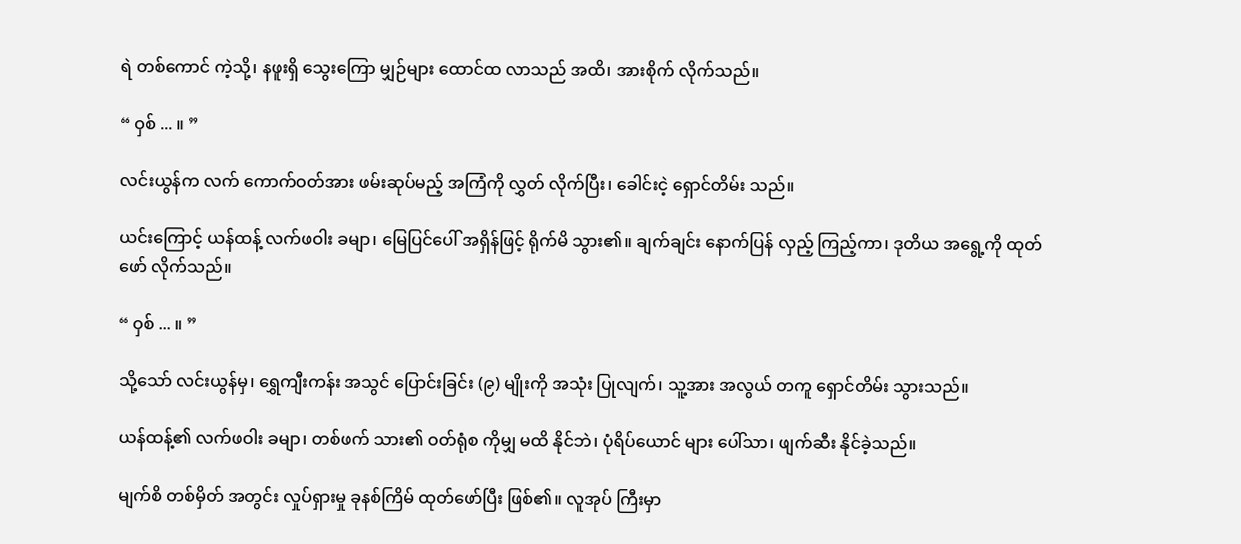ရဲ တစ်ကောင် ကဲ့သို့၊ နဖူးရှိ သွေးကြော မျှဉ်များ ထောင်ထ လာသည် အထိ၊ အားစိုက် လိုက်သည်။

“ ဝှစ် ... ။ ”

လင်းယွန်က လက် ကောက်ဝတ်အား ဖမ်းဆုပ်မည့် အကြံကို လွှတ် လိုက်ပြီး၊ ခေါင်းငဲ့ ရှောင်တိမ်း သည်။

ယင်းကြောင့် ယန်ထန့် လက်ဖဝါး ခမျာ၊ မြေပြင်ပေါ် အရှိန်ဖြင့် ရိုက်မိ သွား၏။ ချက်ချင်း နောက်ပြန် လှည့် ကြည့်ကာ၊ ဒုတိယ အရွေ့ကို ထုတ်ဖော် လိုက်သည်။

“ ဝှစ် ... ။ ”

သို့သော် လင်းယွန်မှ၊ ရွှေကျီးကန်း အသွင် ပြောင်းခြင်း (၉) မျိုးကို အသုံး ပြုလျက်၊ သူ့အား အလွယ် တကူ ရှောင်တိမ်း သွားသည်။

ယန်ထန့်၏ လက်ဖဝါး ခမျာ၊ တစ်ဖက် သား၏ ဝတ်ရုံစ ကိုမျှ မထိ နိုင်ဘဲ၊ ပုံရိပ်ယောင် များ ပေါ်သာ၊ ဖျက်ဆီး နိုင်ခဲ့သည်။

မျက်စိ တစ်မှိတ် အတွင်း လှုပ်ရှားမှု ခုနစ်ကြိမ် ထုတ်ဖော်ပြီး ဖြစ်၏။ လူအုပ် ကြီးမှာ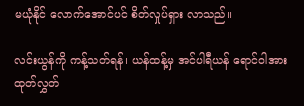မယုံနိုင် လောက်အောင်ပင် စိတ်လှုပ်ရှား လာသည်။

လင်းယွန်ကို ကန့်သတ်ရန်၊ ယန်ထန့်မှ အင်ပါရီယန် ရောင်ဝါအား ထုတ်လွှတ်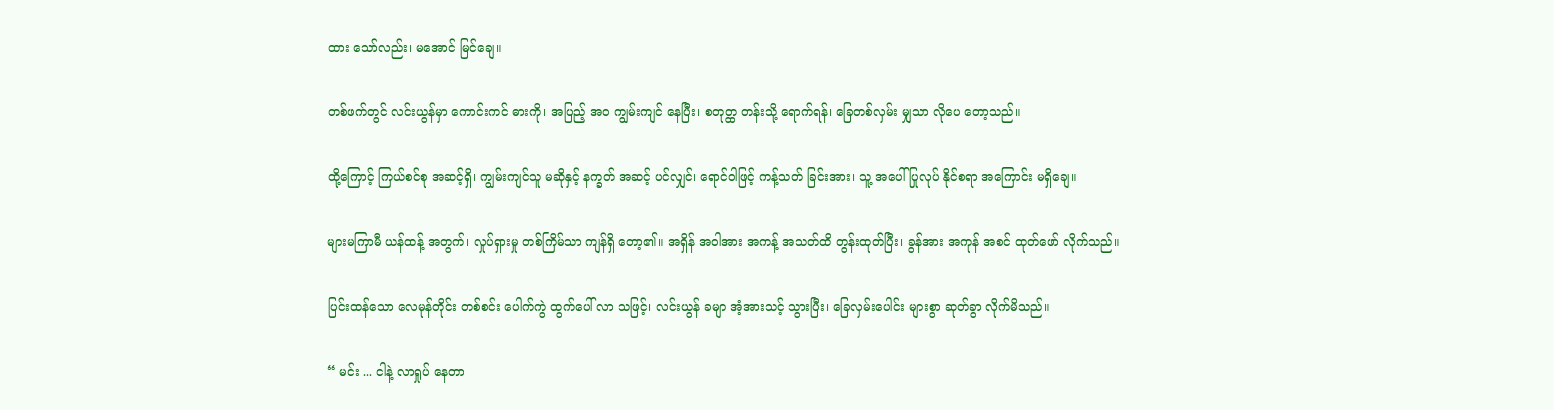ထား သော်လည်း၊ မအောင် မြင်ချေ။

တစ်ဖက်တွင် လင်းယွန်မှာ ကောင်းကင် ဓားကို၊ အပြည့် အ၀ ကျွမ်းကျင် နေပြီး၊ စတုတ္ထ တန်းသို့ ရောက်ရန်၊ ခြေတစ်လှမ်း မျှသာ လိုပေ တော့သည်။

ထို့ကြောင့် ကြယ်စင်စု အဆင့်ရှိ၊ ကျွမ်းကျင်သူ မဆိုနှင့် နက္ခတ် အဆင့် ပင်လျှင်၊ ရောင်ဝါဖြင့် ကန့်သတ် ခြင်းအား၊ သူ့ အပေါ် ပြုလုပ် နိုင်စရာ အကြောင်း မရှိချေ။

များမကြာမီ ယန်ထန့် အတွက်၊ လှုပ်ရှားမှု တစ်ကြိမ်သာ ကျန်ရှိ တော့၏။ အရှိန် အဝါအား အကန့် အသတ်ထိ တွန်းထုတ်ပြီး၊ ခွန်အား အကုန် အစင် ထုတ်ဖော် လိုက်သည်။

ပြင်းထန်သော လေမုန်တိုင်း တစ်စင်း ပေါက်ကွဲ ထွက်ပေါ် လာ သဖြင့်၊ လင်းယွန် ခမျာ အံ့အားသင့် သွားပြီး၊ ခြေလှမ်းပေါင်း များစွာ ဆုတ်ခွာ လိုက်မိသည်။

“ မင်း ... ငါနဲ့ လာရှုပ် နေတာ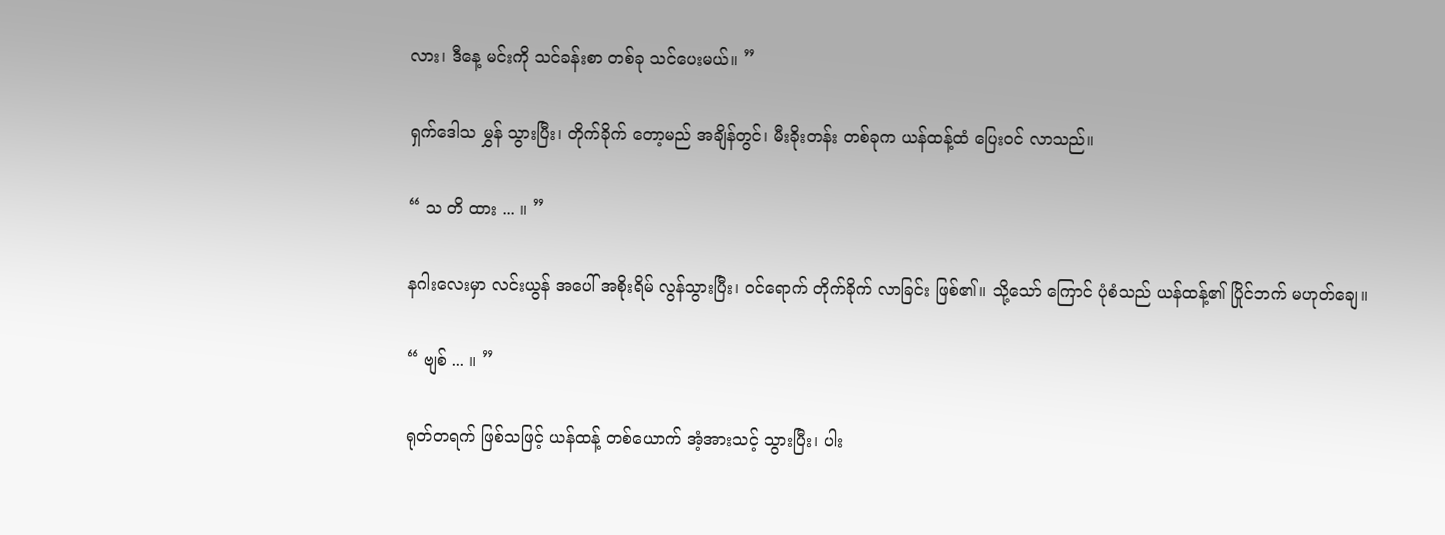လား၊ ဒီနေ့ မင်းကို သင်ခန်းစာ တစ်ခု သင်ပေးမယ်။ ”

ရှက်ဒေါသ မွှန် သွားပြီး၊ တိုက်ခိုက် တော့မည် အချိန်တွင်၊ မီးခိုးတန်း တစ်ခုက ယန်ထန့်ထံ ပြေးဝင် လာသည်။

“ သ တိ ထား ... ။ ”

နဂါးလေးမှာ လင်းယွန် အပေါ် အစိုးရိမ် လွန်သွားပြီး၊ ဝင်ရောက် တိုက်ခိုက် လာခြင်း ဖြစ်၏။ သို့သော် ကြောင် ပုံစံသည် ယန်ထန့်၏ ပြိုင်ဘက် မဟုတ်ချေ။

“ ဗျစ် ... ။ ”

ရုတ်တရက် ဖြစ်သဖြင့် ယန်ထန့် တစ်ယောက် အံ့အားသင့် သွားပြီး၊ ပါး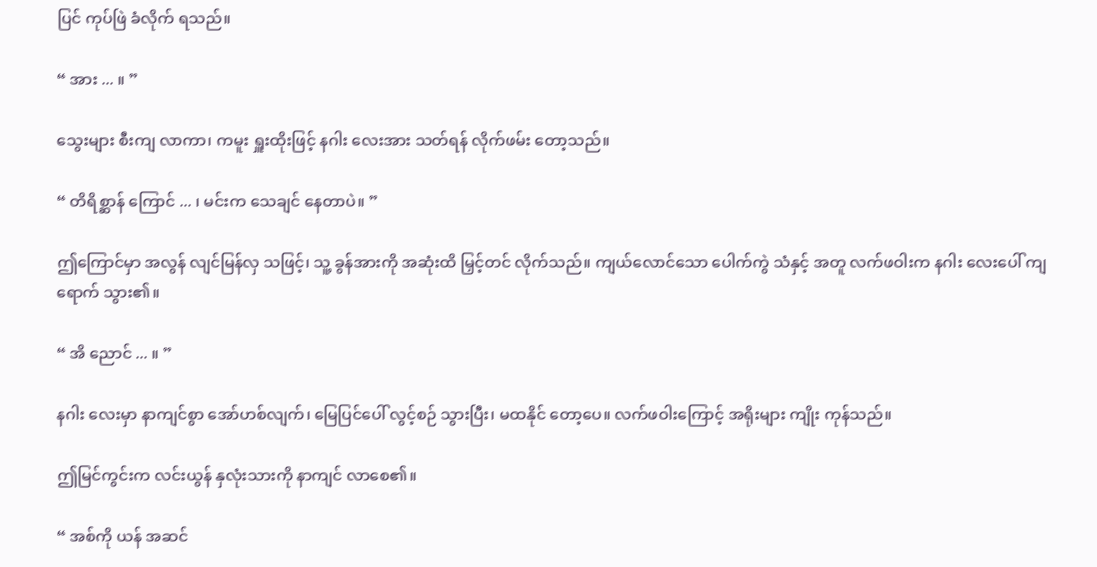ပြင် ကုပ်ဖြဲ ခံလိုက် ရသည်။

“ အား ... ။ ”

သွေးများ စီးကျ လာကာ၊ ကမူး ရှူးထိုးဖြင့် နဂါး လေးအား သတ်ရန် လိုက်ဖမ်း တော့သည်။

“ တိရိစ္ဆာန် ကြောင် ... ၊ မင်းက သေချင် နေတာပဲ။ ”

ဤကြောင်မှာ အလွန် လျင်မြန်လှ သဖြင့်၊ သူ့ ခွန်အားကို အဆုံးထိ မြှင့်တင် လိုက်သည်။ ကျယ်လောင်သော ပေါက်ကွဲ သံနှင့် အတူ လက်ဖဝါးက နဂါး လေးပေါ် ကျရောက် သွား၏။

“ အိ ညောင် ... ။ ”

နဂါး လေးမှာ နာကျင်စွာ အော်ဟစ်လျက်၊ မြေပြင်ပေါ် လွင့်စဉ် သွားပြီး၊ မထနိုင် တော့ပေ။ လက်ဖဝါးကြောင့် အရိုးများ ကျိုး ကုန်သည်။

ဤမြင်ကွင်းက လင်းယွန် နှလုံးသားကို နာကျင် လာစေ၏။

“ အစ်ကို ယန် အဆင်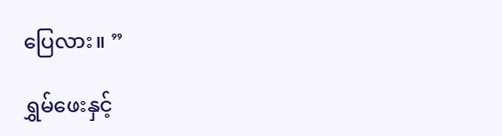ပြေလား။ ”

ရွှမ်ဖေးနှင့်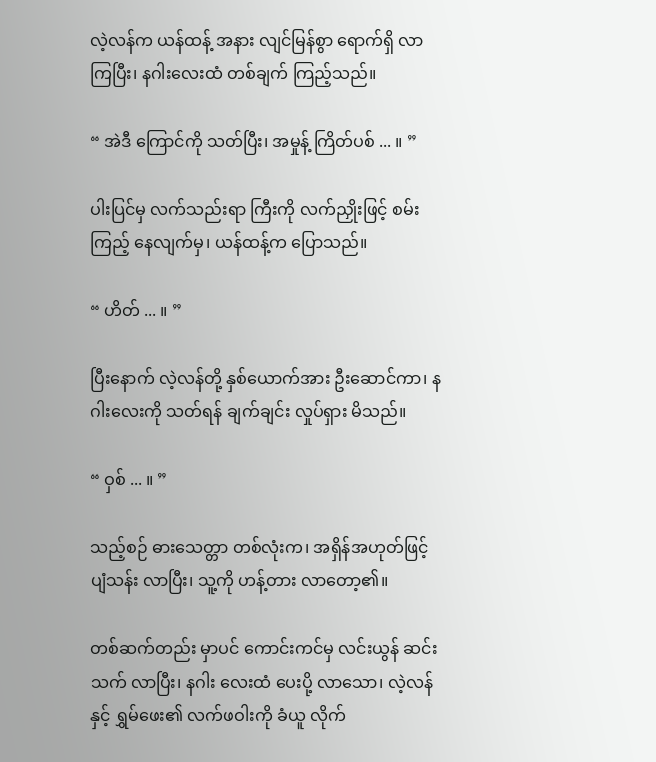လဲ့လန်က ယန်ထန့် အနား လျင်မြန်စွာ ရောက်ရှိ လာကြပြီး၊ နဂါးလေးထံ တစ်ချက် ကြည့်သည်။

“ အဲဒီ ကြောင်ကို သတ်ပြီး၊ အမှုန့် ကြိတ်ပစ် ... ။ ”

ပါးပြင်မှ လက်သည်းရာ ကြီးကို လက်ညှိုးဖြင့် စမ်းကြည့် နေလျက်မှ၊ ယန်ထန့်က ပြောသည်။

“ ဟိတ် ... ။ ”

ပြီးနောက် လဲ့လန်တို့ နှစ်ယောက်အား ဦးဆောင်ကာ၊ နဂါးလေးကို သတ်ရန် ချက်ချင်း လှုပ်ရှား မိသည်။

“ ဝှစ် ... ။ ”

သည့်စဉ် ဓားသေတ္တာ တစ်လုံးက၊ အရှိန်အဟုတ်ဖြင့် ပျံသန်း လာပြီး၊ သူ့ကို ဟန့်တား လာတော့၏။

တစ်ဆက်တည်း မှာပင် ကောင်းကင်မှ လင်းယွန် ဆင်းသက် လာပြီး၊ နဂါး လေးထံ ပေးပို့ လာသော၊ လဲ့လန်နှင့် ရွှမ်ဖေး၏ လက်ဖဝါးကို ခံယူ လိုက်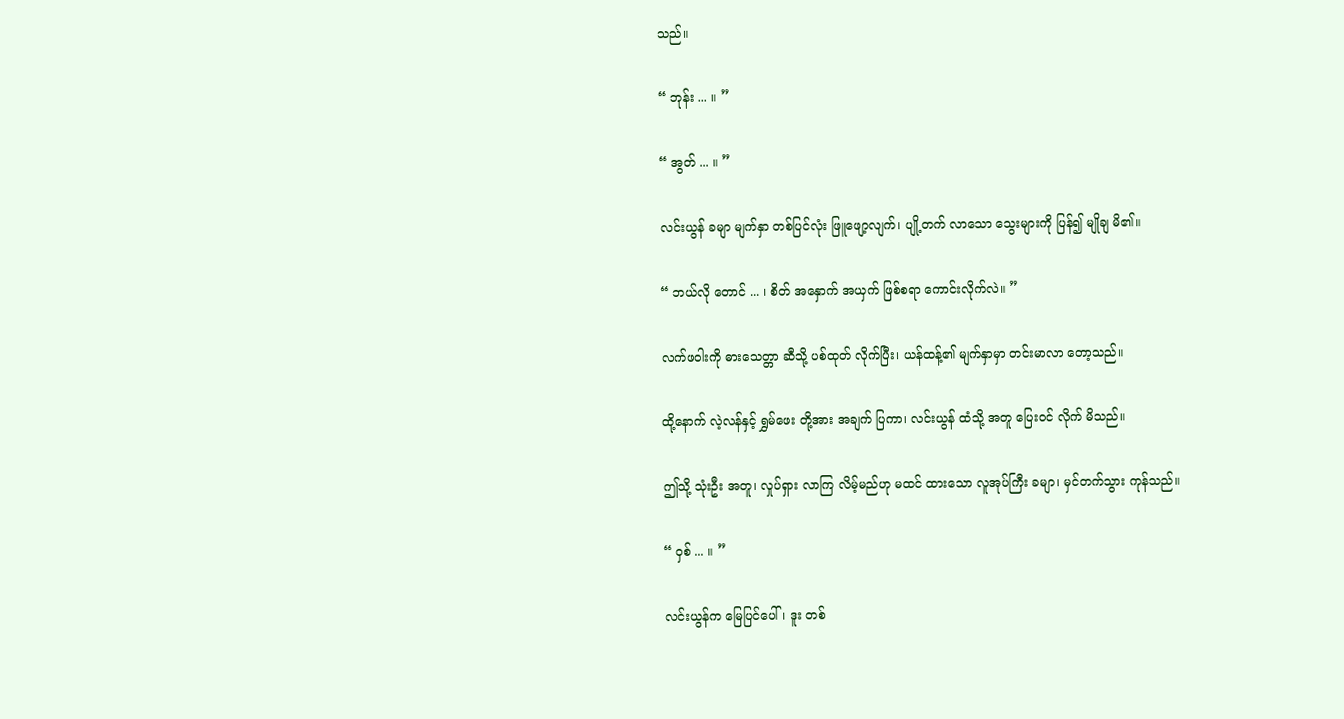သည်။

“ ဘုန်း ... ။ ”

“ အွတ် ... ။ ”

လင်းယွန် ခမျာ မျက်နှာ တစ်ပြင်လုံး ဖြူဖျော့လျက်၊ ပျို့တက် လာသော သွေးများကို ပြန်၍ မျိုချ မိ၏။

“ ဘယ်လို တောင် ... ၊ စိတ် အနှောက် အယှက် ဖြစ်စရာ ကောင်းလိုက်လဲ။ ”

လက်ဖဝါးကို ဓားသေတ္တာ ဆီသို့ ပစ်ထုတ် လိုက်ပြီး၊ ယန်ထန့်၏ မျက်နှာမှာ တင်းမာလာ တော့သည်။

ထို့နောက် လဲ့လန်နှင့် ရွှမ်ဖေး တို့အား အချက် ပြကာ၊ လင်းယွန် ထံသို့ အတူ ပြေးဝင် လိုက် မိသည်။

ဤသို့ သုံးဦး အတူ၊ လှုပ်ရှား လာကြ လိမ့်မည်ဟု မထင် ထားသော လူအုပ်ကြီး ခမျာ၊ မှင်တက်သွား ကုန်သည်။

“ ဝှစ် ... ။ ”

လင်းယွန်က မြေပြင်ပေါ်၊ ဒူး တစ်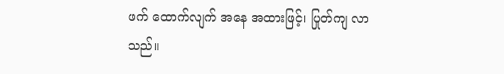ဖက် ထောက်လျက် အနေ အထားဖြင့်၊ ပြုတ်ကျ လာသည်။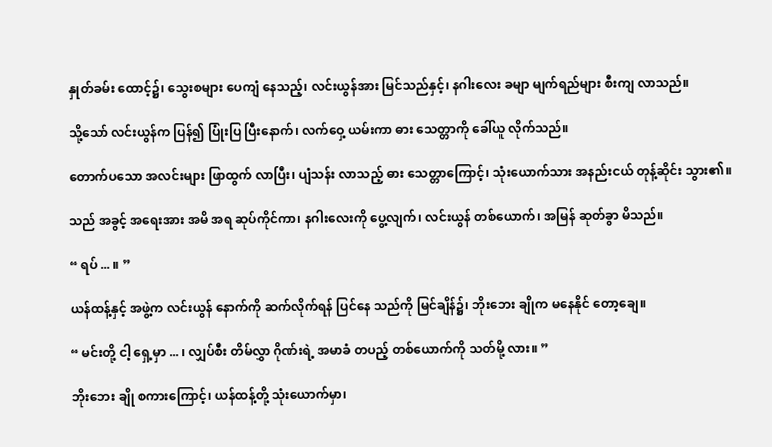နှုတ်ခမ်း ထောင့်၌၊ သွေးစများ ပေကျံ နေသည့်၊ လင်းယွန်အား မြင်သည်နှင့်၊ နဂါးလေး ခမျာ မျက်ရည်များ စီးကျ လာသည်။

သို့သော် လင်းယွန်က ပြန်၍ ပြုံးပြ ပြီးနောက်၊ လက်ဝှေ့ ယမ်းကာ ဓား သေတ္တာကို ခေါ်ယူ လိုက်သည်။

တောက်ပသော အလင်းများ ဖြာထွက် လာပြီး၊ ပျံသန်း လာသည့် ဓား သေတ္တာကြောင့်၊ သုံးယောက်သား အနည်းငယ် တုန့်ဆိုင်း သွား၏။

သည် အခွင့် အရေးအား အမိ အရ ဆုပ်ကိုင်ကာ၊ နဂါးလေးကို ပွေ့လျက်၊ လင်းယွန် တစ်ယောက်၊ အမြန် ဆုတ်ခွာ မိသည်။

“ ရပ် ... ။ ”

ယန်ထန့်နှင့် အဖွဲ့က လင်းယွန် နောက်ကို ဆက်လိုက်ရန် ပြင်နေ သည်ကို မြင်ချိန်၌၊ ဘိုးဘေး ချိုက မနေနိုင် တော့ချေ။

“ မင်းတို့ ငါ့ ရှေ့မှာ ... ၊ လျှပ်စီး တိမ်လွှာ ဂိုဏ်းရဲ့ အမာခံ တပည့် တစ်ယောက်ကို သတ်မို့ လား။ ”

ဘိုးဘေး ချို စကားကြောင့်၊ ယန်ထန့်တို့ သုံးယောက်မှာ၊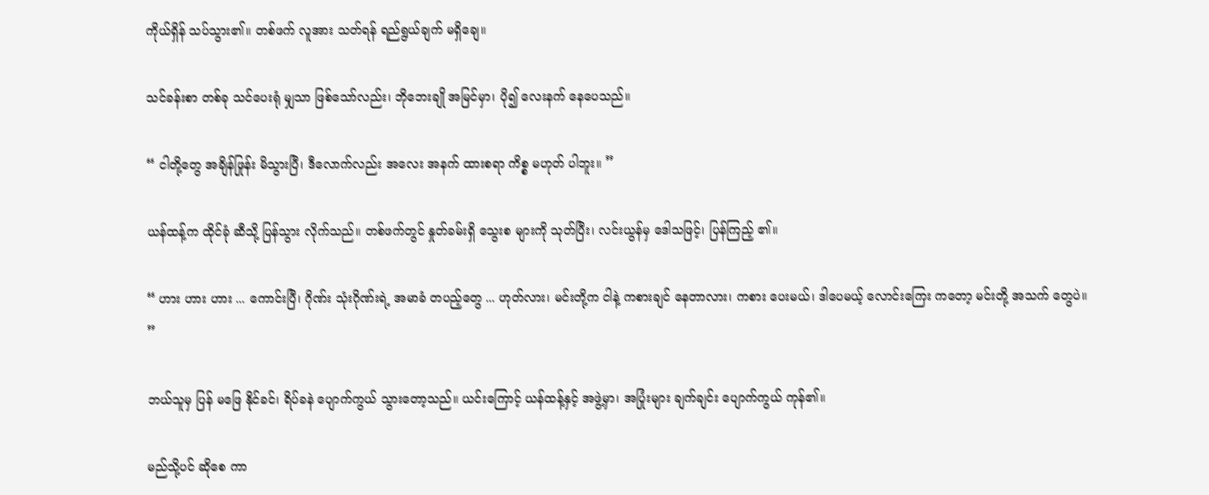ကိုယ်ရှိန် သပ်သွား၏။ တစ်ဖက် လူအား သတ်ရန် ရည်ရွယ်ချက် မရှိချေ။

သင်ခန်းစာ တစ်ခု သင်ပေးရုံ မျှသာ ဖြစ်သော်လည်း၊ ဘိုဘေးချို အမြင်မှာ၊ ပို၍ လေးနက် နေပေသည်။

“ ငါတို့တွေ အချိန်ဖြုန်း မိသွားပြီ၊ ဒီလောက်လည်း အလေး အနက် ထားစရာ ကိစ္စ မဟုတ် ပါဘူး။ ”

ယန်ထန့်က ထိုင်ခုံ ဆီသို့ ပြန်သွား လိုက်သည်။ တစ်ဖက်တွင် နှုတ်ခမ်းရှိ သွေးစ များကို သုတ်ပြီး၊ လင်းယွန်မှ ဒေါသဖြင့်၊ ပြန်ကြည့် ၏။

“ ဟား ဟား ဟား ... ကောင်းပြီ၊ ဂိုဏ်း သုံးဂိုဏ်းရဲ့ အမာခံ တပည့်တွေ ... ဟုတ်လား၊ မင်းတို့က ငါနဲ့ ကစားချင် နေတာလား၊ ကစား ပေးမယ်၊ ဒါပေမယ့် လောင်းကြေး ကတော့ မင်းတို့ အသက် တွေပဲ။ ”

ဘယ်သူမှ ပြန် မဖြေ နိုင်ခင်၊ ရိပ်ခနဲ ပျောက်ကွယ် သွားတော့သည်။ ယင်းကြောင့် ယန်ထန့်နှင့် အဖွဲ့မှာ၊ အပြုံးများ ချက်ချင်း ပျောက်ကွယ် ကုန်၏။

မည်သို့ပင် ဆိုစေ ကာ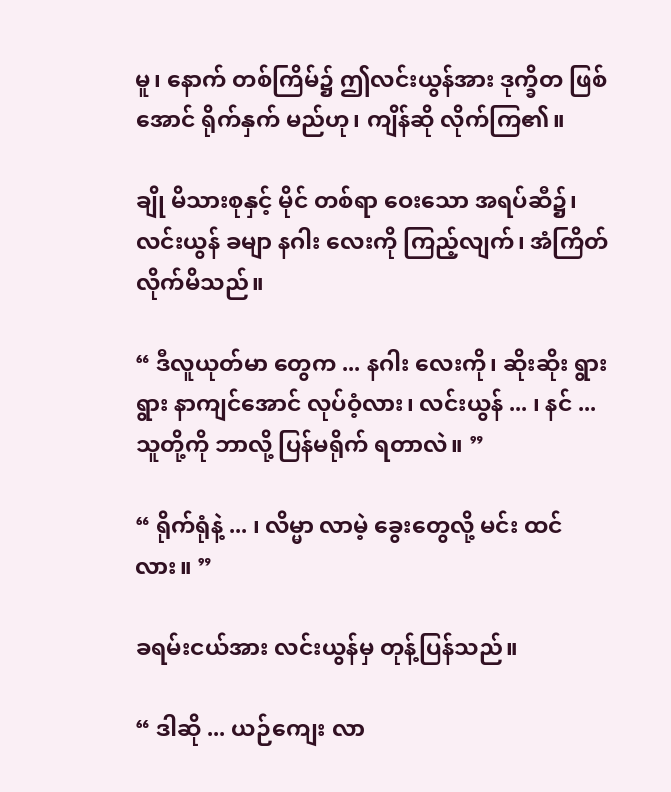မူ၊ နောက် တစ်ကြိမ်၌ ဤလင်းယွန်အား ဒုက္ခိတ ဖြစ်အောင် ရိုက်နှက် မည်ဟု၊ ကျိန်ဆို လိုက်ကြ၏။

ချို မိသားစုနှင့် မိုင် တစ်ရာ ဝေးသော အရပ်ဆီ၌၊ လင်းယွန် ခမျာ နဂါး လေးကို ကြည့်လျက်၊ အံကြိတ် လိုက်မိသည်။

“ ဒီလူယုတ်မာ တွေက ... နဂါး လေးကို၊ ဆိုးဆိုး ရွားရွား နာကျင်အောင် လုပ်ဝံ့လား၊ လင်းယွန် ... ၊ နင် ... သူတို့ကို ဘာလို့ ပြန်မရိုက် ရတာလဲ။ ”

“ ရိုက်ရုံနဲ့ ... ၊ လိမ္မာ လာမဲ့ ခွေးတွေလို့ မင်း ထင်လား။ ”

ခရမ်းငယ်အား လင်းယွန်မှ တုန့်ပြန်သည်။

“ ဒါဆို ... ယဉ်ကျေး လာ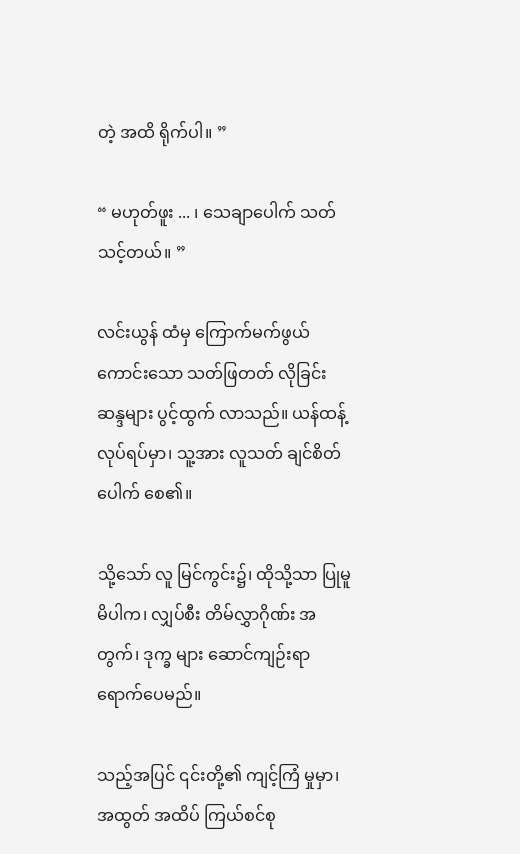တဲ့ အထိ ရိုက်ပါ။ ”

“ မဟုတ်ဖူး ... ၊ သေချာပေါက် သတ် သင့်တယ်။ ”

လင်းယွန် ထံမှ ကြောက်မက်ဖွယ် ကောင်းသော သတ်ဖြတတ် လိုခြင်း ဆန္ဒများ ပွင့်ထွက် လာသည်။ ယန်ထန့် လုပ်ရပ်မှာ၊ သူ့အား လူသတ် ချင်စိတ် ပေါက် စေ၏။

သို့သော် လူ မြင်ကွင်း၌၊ ထိုသို့သာ ပြုမူ မိပါက၊ လျှပ်စီး တိမ်လွှာဂိုဏ်း အတွက်၊ ဒုက္ခ များ ဆောင်ကျဉ်းရာ ရောက်ပေမည်။

သည့်အပြင် ၎င်းတို့၏ ကျင့်ကြံ မှုမှာ၊ အထွတ် အထိပ် ကြယ်စင်စု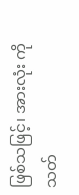ဖြစ်သဖြင့်၊ အားလုံး ကို သတ်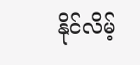နိုင်လိမ့်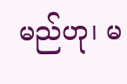မည်ဟု၊ မ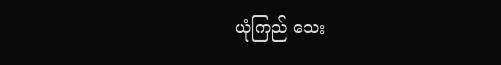ယုံကြည် သေး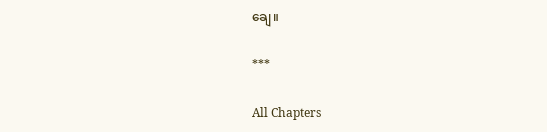ချေ။

***

All Chapters